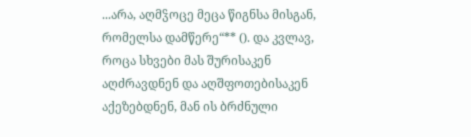...არა, აღმჴოცე მეცა წიგნსა მისგან, რომელსა დამწერე“** (). და კვლავ, როცა სხვები მას შურისაკენ აღძრავდნენ და აღშფოთებისაკენ აქეზებდნენ, მან ის ბრძნული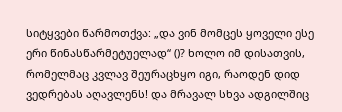სიტყვები წარმოთქვა: „და ვინ მომცეს ყოველი ესე ერი წინასწარმეტუელად“ ()? ხოლო იმ დისათვის, რომელმაც კვლავ შეურაცხყო იგი, რაოდენ დიდ ვედრებას აღავლენს! და მრავალ სხვა ადგილშიც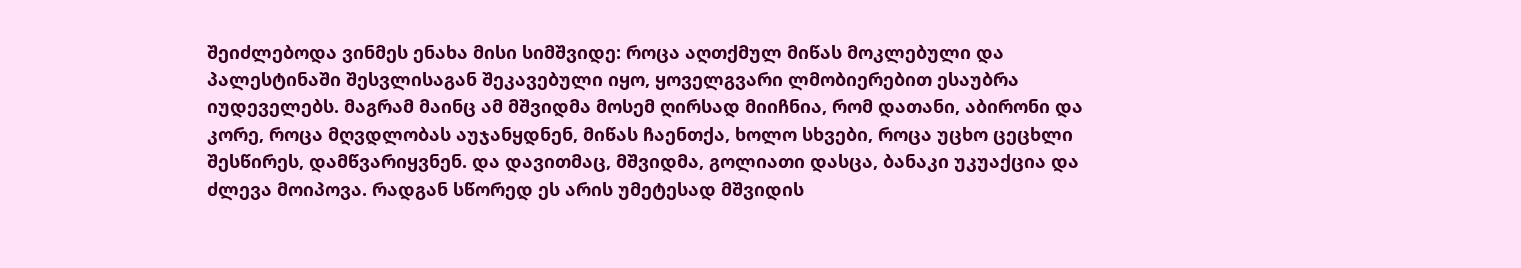შეიძლებოდა ვინმეს ენახა მისი სიმშვიდე: როცა აღთქმულ მიწას მოკლებული და პალესტინაში შესვლისაგან შეკავებული იყო, ყოველგვარი ლმობიერებით ესაუბრა იუდეველებს. მაგრამ მაინც ამ მშვიდმა მოსემ ღირსად მიიჩნია, რომ დათანი, აბირონი და კორე, როცა მღვდლობას აუჯანყდნენ, მიწას ჩაენთქა, ხოლო სხვები, როცა უცხო ცეცხლი შესწირეს, დამწვარიყვნენ. და დავითმაც, მშვიდმა, გოლიათი დასცა, ბანაკი უკუაქცია და ძლევა მოიპოვა. რადგან სწორედ ეს არის უმეტესად მშვიდის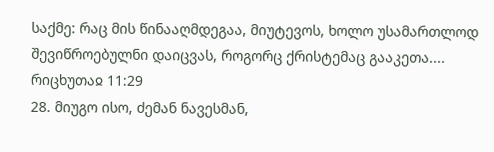საქმე: რაც მის წინააღმდეგაა, მიუტევოს, ხოლო უსამართლოდ შევიწროებულნი დაიცვას, როგორც ქრისტემაც გააკეთა....
რიცხუთაჲ 11:29
28. მიუგო ისო, ძემან ნავესმან,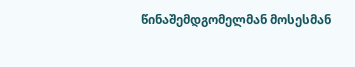წინაშემდგომელმან მოსესმან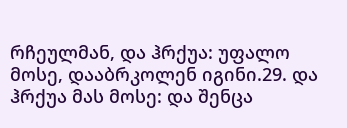რჩეულმან, და ჰრქუა: უფალო მოსე, დააბრკოლენ იგინი.29. და ჰრქუა მას მოსე: და შენცა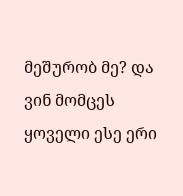მეშურობ მე? და ვინ მომცეს ყოველი ესე ერი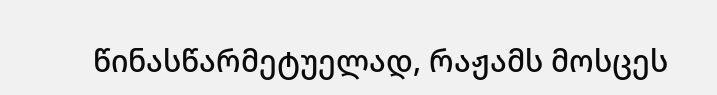წინასწარმეტუელად, რაჟამს მოსცეს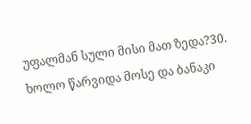უფალმან სული მისი მათ ზედა?30. ხოლო წარვიდა მოსე და ბანაკი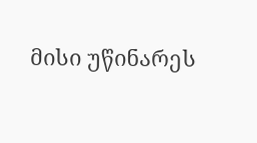მისი უწინარეს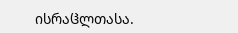ისრაჱლთასა.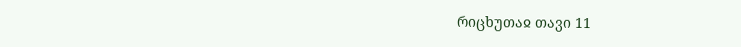რიცხუთაჲ თავი 11